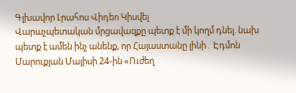Գլխավոր Լրահոս Վիդեո Կիսվել
Վարաչպետական մրցավազքը պետք է մի կողմ դնել. նախ պետք է ամեն ինչ անենք, որ Հայաստանը լինի․ Էդմոն Մարուքյան Մայիսի 24-ին «Ուժեղ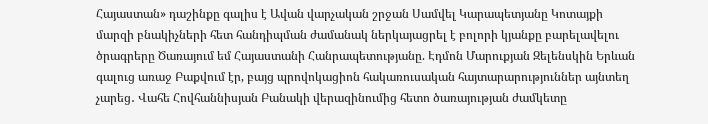Հայաստան» դաշինքը գալիս է Ավան վարչական շրջան Սամվել Կարապետյանը Կոտայքի մարզի բնակիչների հետ հանդիպման ժամանակ ներկայացրել է բոլորի կյանքը բարելավելու ծրագրերը Ծառայում եմ Հայաստանի Հանրապետությանը. Էդմոն Մարուքյան Զելենսկին Երևան գալուց առաջ Բաքվում էր, բայց պրովոկացիոն հակառուսական հայտարարություններ այնտեղ չարեց․ Վահե Հովհաննիսյան Բանակի վերազինումից հետո ծառայության ժամկետը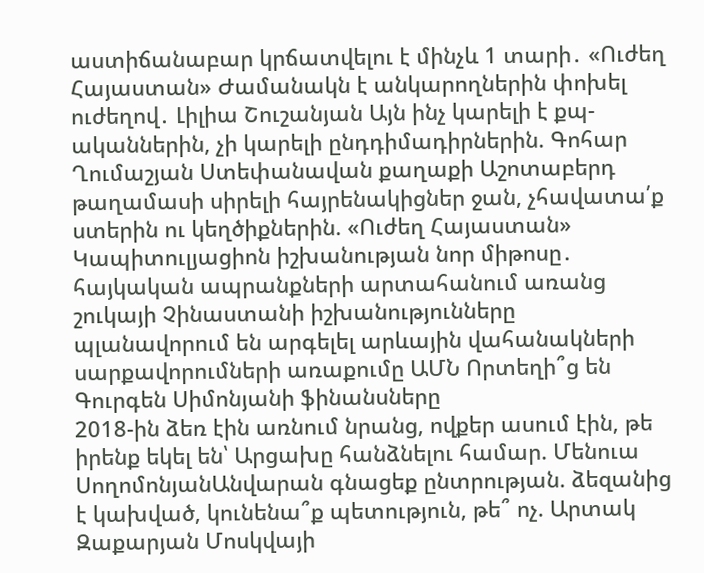աստիճանաբար կրճատվելու է մինչև 1 տարի․ «Ուժեղ Հայաստան» Ժամանակն է անկարողներին փոխել ուժեղով․ Լիլիա Շուշանյան Այն ինչ կարելի է քպ-ականներին, չի կարելի ընդդիմադիրներին. Գոհար Ղումաշյան Ստեփանավան քաղաքի Աշոտաբերդ թաղամասի սիրելի հայրենակիցներ ջան, չհավատա՛ք ստերին ու կեղծիքներին. «Ուժեղ Հայաստան» Կապիտուլյացիոն իշխանության նոր միթոսը․ հայկական ապրանքների արտահանում առանց շուկայի Չինաստանի իշխանությունները պլանավորում են արգելել արևային վահանակների սարքավորումների առաքումը ԱՄՆ Որտեղի՞ց են Գուրգեն Սիմոնյանի ֆինանսները
2018-ին ձեռ էին առնում նրանց, ովքեր ասում էին, թե իրենք եկել են՝ Արցախը հանձնելու համար. Մենուա ՍողոմոնյանԱնվարան գնացեք ընտրության. ձեզանից է կախված, կունենա՞ք պետություն, թե՞ ոչ. Արտակ Զաքարյան Մոսկվայի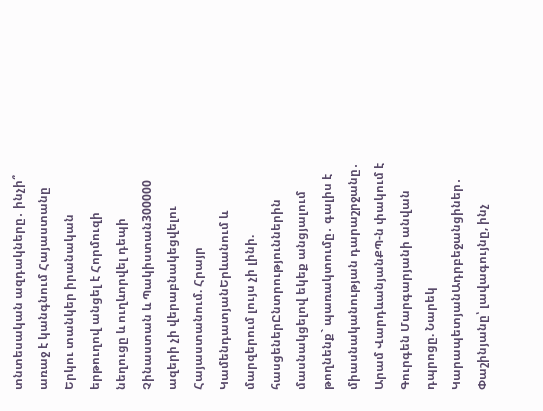տնտեսական ազդակները․ ինչի՞ առաջ է կանգնում Հայաստանը Երկու տանկեր իրանական երթուղով անցել է Հորմուզի նեղուցը և ուղևորվել դեպի Չինաստան և Պակիստան300000 ազերի չի վերաբնակեցվելու Հայաստանում. Հրայր ԿամենդատյանԵրևանում և մարզերում լույս չի լինի. հասցեներԸնտրություններին մասնակցելով եկեք անցյալում թողնենք` պառակտումը․ գալիս է միասնականության դարաշրջանը․ Արամ ՎարդևանյանՔՊ-ն փակում է Գուրգեն Մարգարյանի անվան դպրոցը. Նարեկ ԿարապետյանԱդրբեջանցիներ․ Փաշինյանը՝ լավագույնը, ինչ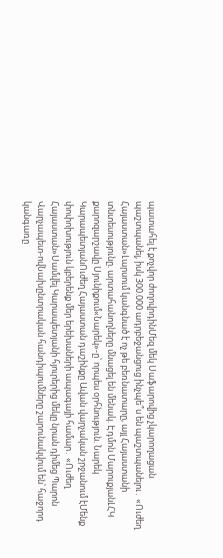պատահել է քոչվոր ժողովրդինՄեզ մեկ Սաֆարովից չկարողացան պաշտպանել, իսկ 300.000 ադրբեջանցուց ինչպե՞ս են պաշտպանելու․ «Ուժեղ Հայաստան»Լարսում կանգնած է ոչ թե բեռնատարը, այլ Հայաստանի տնտեսությունը. արտահանողները մնացել են մենակ. Էդմոն ՄարուքյանԼՀԿ քարոզարշավը Սյունիքում«Նարեկ»-ը՝ որպես օրհնություն. Նարեկ ԿարապետյանՈւժեղ Հայաստան դաշինքը Ավան վարչական շրջանում էՄենք փոփոխություն կբերենք մեր երեխաների ապագայի համար․ «Ուժեղ Հայաստան»Սամվել Կարապետյանի հյուրերից մեկը նրան դիմեց Պարոն Վարչապետ-ովՆախընտրական հանդիպումները շարունակվում են՝ հաջորդ կանգառը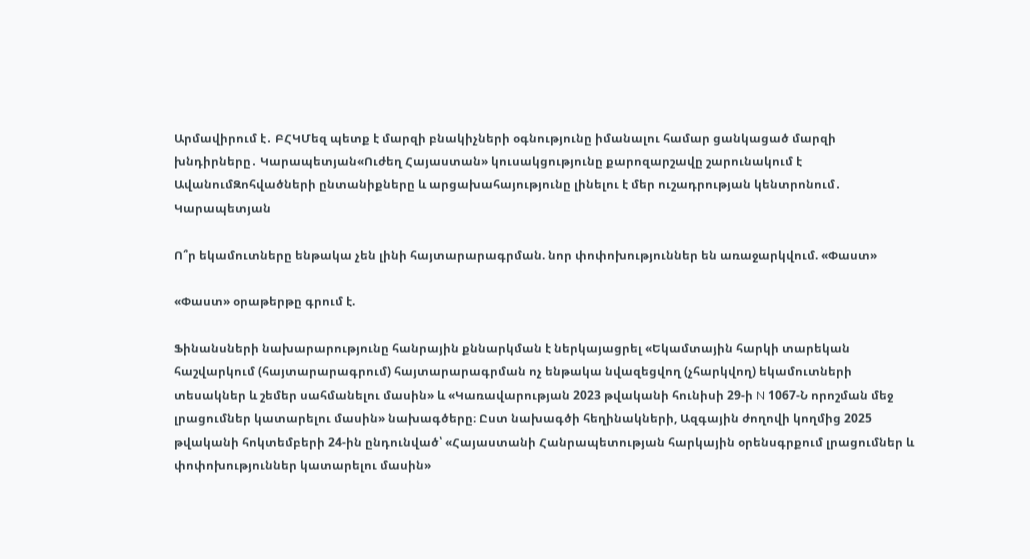Արմավիրում է․ ԲՀԿՄեզ պետք է մարզի բնակիչների օգնությունը իմանալու համար ցանկացած մարզի խնդիրները․ Կարապետյան«Ուժեղ Հայաստան» կուսակցությունը քարոզարշավը շարունակում է ԱվանումԶոհվածների ընտանիքները և արցախահայությունը լինելու է մեր ուշադրության կենտրոնում․ Կարապետյան

Ո՞ր եկամուտները ենթակա չեն լինի հայտարարագրման. նոր փոփոխություններ են առաջարկվում. «Փաստ»

«Փաստ» օրաթերթը գրում է.

Ֆինանսների նախարարությունը հանրային քննարկման է ներկայացրել «Եկամտային հարկի տարեկան հաշվարկում (հայտարարագրում) հայտարարագրման ոչ ենթակա նվազեցվող (չհարկվող) եկամուտների տեսակներ և շեմեր սահմանելու մասին» և «Կառավարության 2023 թվականի հունիսի 29-ի N 1067-Ն որոշման մեջ լրացումներ կատարելու մասին» նախագծերը։ Ըստ նախագծի հեղինակների, Ազգային ժողովի կողմից 2025 թվականի հոկտեմբերի 24-ին ընդունված՝ «Հայաստանի Հանրապետության հարկային օրենսգրքում լրացումներ և փոփոխություններ կատարելու մասին»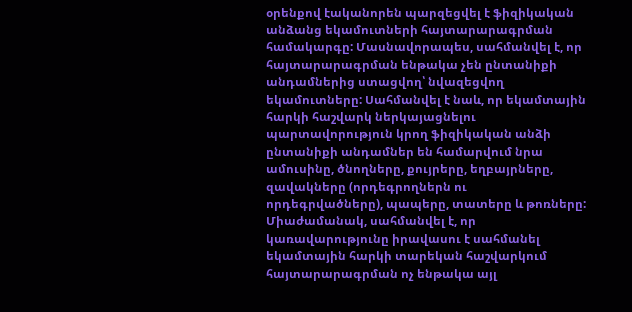օրենքով էականորեն պարզեցվել է ֆիզիկական անձանց եկամուտների հայտարարագրման համակարգը: Մասնավորապես, սահմանվել է, որ հայտարարագրման ենթակա չեն ընտանիքի անդամներից ստացվող՝ նվազեցվող եկամուտները: Սահմանվել է նաև, որ եկամտային հարկի հաշվարկ ներկայացնելու պարտավորություն կրող ֆիզիկական անձի ընտանիքի անդամներ են համարվում նրա ամուսինը, ծնողները, քույրերը, եղբայրները, զավակները (որդեգրողներն ու որդեգրվածները), պապերը, տատերը և թոռները: Միաժամանակ, սահմանվել է, որ կառավարությունը իրավասու է սահմանել եկամտային հարկի տարեկան հաշվարկում հայտարարագրման ոչ ենթակա այլ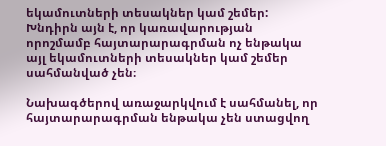եկամուտների տեսակներ կամ շեմեր: Խնդիրն այն է, որ կառավարության որոշմամբ հայտարարագրման ոչ ենթակա այլ եկամուտների տեսակներ կամ շեմեր սահմանված չեն։

Նախագծերով առաջարկվում է սահմանել, որ հայտարարագրման ենթակա չեն ստացվող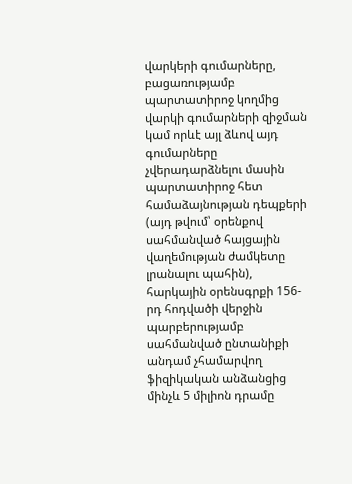վարկերի գումարները, բացառությամբ պարտատիրոջ կողմից վարկի գումարների զիջման կամ որևէ այլ ձևով այդ գումարները չվերադարձնելու մասին պարտատիրոջ հետ համաձայնության դեպքերի (այդ թվում՝ օրենքով սահմանված հայցային վաղեմության ժամկետը լրանալու պահին), հարկային օրենսգրքի 156-րդ հոդվածի վերջին պարբերությամբ սահմանված ընտանիքի անդամ չհամարվող ֆիզիկական անձանցից մինչև 5 միլիոն դրամը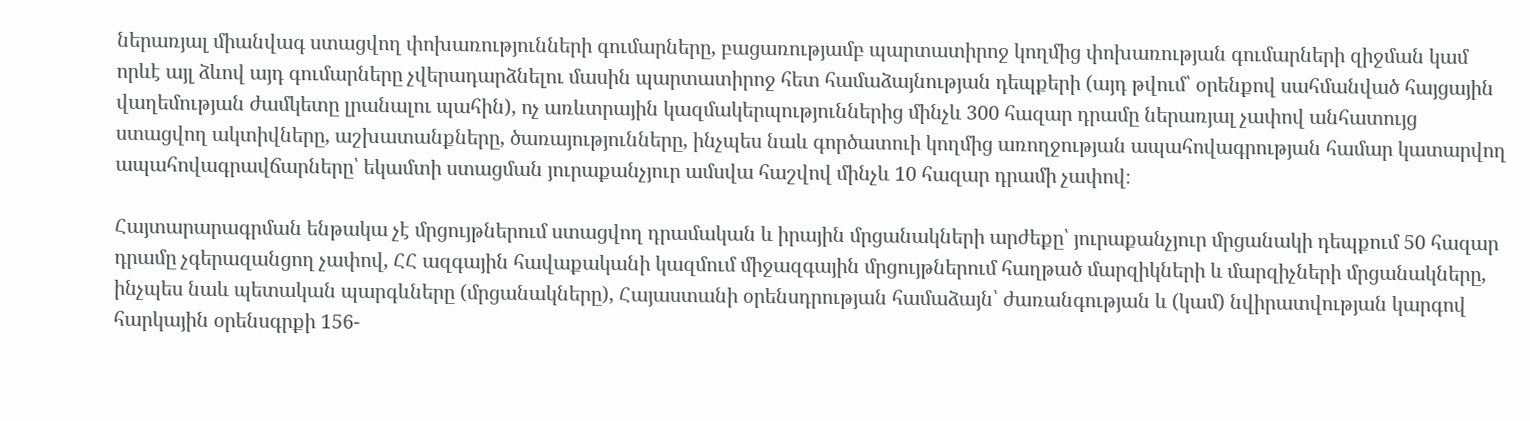ներառյալ միանվագ ստացվող փոխառությունների գումարները, բացառությամբ պարտատիրոջ կողմից փոխառության գումարների զիջման կամ որևէ այլ ձևով այդ գումարները չվերադարձնելու մասին պարտատիրոջ հետ համաձայնության դեպքերի (այդ թվում՝ օրենքով սահմանված հայցային վաղեմության ժամկետը լրանալու պահին), ոչ առևտրային կազմակերպություններից մինչև 300 հազար դրամը ներառյալ չափով անհատույց ստացվող ակտիվները, աշխատանքները, ծառայությունները, ինչպես նաև գործատուի կողմից առողջության ապահովագրության համար կատարվող ապահովագրավճարները՝ եկամտի ստացման յուրաքանչյուր ամսվա հաշվով մինչև 10 հազար դրամի չափով։

Հայտարարագրման ենթակա չէ մրցույթներում ստացվող դրամական և իրային մրցանակների արժեքը՝ յուրաքանչյուր մրցանակի դեպքում 50 հազար դրամը չգերազանցող չափով, ՀՀ ազգային հավաքականի կազմում միջազգային մրցույթներում հաղթած մարզիկների և մարզիչների մրցանակները, ինչպես նաև պետական պարգևները (մրցանակները), Հայաստանի օրենսդրության համաձայն՝ ժառանգության և (կամ) նվիրատվության կարգով հարկային օրենսգրքի 156-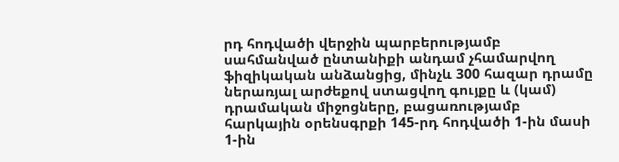րդ հոդվածի վերջին պարբերությամբ սահմանված ընտանիքի անդամ չհամարվող ֆիզիկական անձանցից, մինչև 300 հազար դրամը ներառյալ արժեքով ստացվող գույքը և (կամ) դրամական միջոցները, բացառությամբ հարկային օրենսգրքի 145-րդ հոդվածի 1-ին մասի 1-ին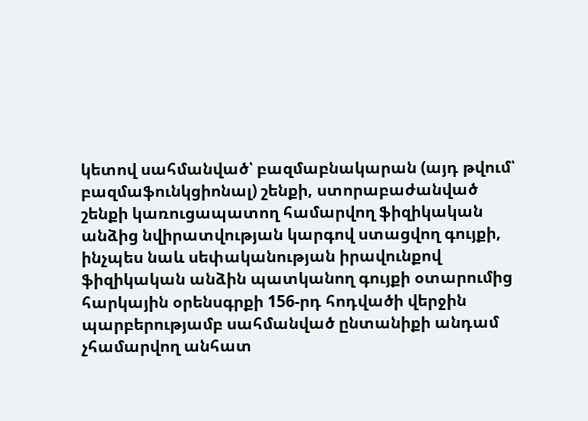կետով սահմանված՝ բազմաբնակարան (այդ թվում՝ բազմաֆունկցիոնալ) շենքի, ստորաբաժանված շենքի կառուցապատող համարվող ֆիզիկական անձից նվիրատվության կարգով ստացվող գույքի, ինչպես նաև սեփականության իրավունքով ֆիզիկական անձին պատկանող գույքի օտարումից հարկային օրենսգրքի 156-րդ հոդվածի վերջին պարբերությամբ սահմանված ընտանիքի անդամ չհամարվող անհատ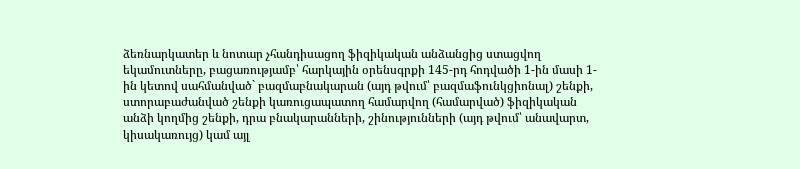ձեռնարկատեր և նոտար չհանդիսացող ֆիզիկական անձանցից ստացվող եկամուտները, բացառությամբ՝ հարկային օրենսգրքի 145-րդ հոդվածի 1-ին մասի 1-ին կետով սահմանված` բազմաբնակարան (այդ թվում՝ բազմաֆունկցիոնալ) շենքի, ստորաբաժանված շենքի կառուցապատող համարվող (համարված) ֆիզիկական անձի կողմից շենքի, դրա բնակարանների, շինությունների (այդ թվում՝ անավարտ, կիսակառույց) կամ այլ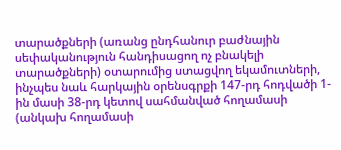տարածքների (առանց ընդհանուր բաժնային սեփականություն հանդիսացող ոչ բնակելի տարածքների) օտարումից ստացվող եկամուտների, ինչպես նաև հարկային օրենսգրքի 147-րդ հոդվածի 1-ին մասի 38-րդ կետով սահմանված հողամասի (անկախ հողամասի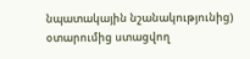նպատակային նշանակությունից) օտարումից ստացվող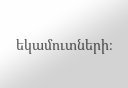եկամուտների։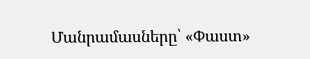Մանրամասները՝ «Փաստ»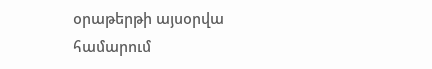օրաթերթի այսօրվա համարում